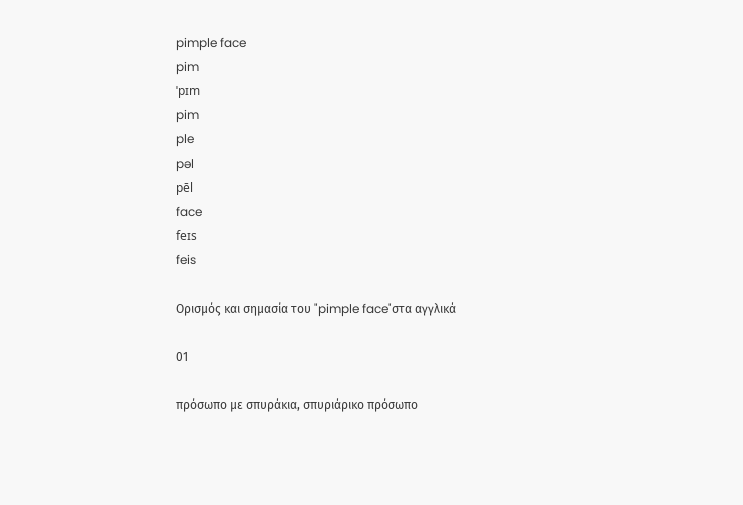pimple face
pim
ˈpɪm
pim
ple
pəl
pēl
face
feɪs
feis

Ορισμός και σημασία του "pimple face"στα αγγλικά

01

πρόσωπο με σπυράκια, σπυριάρικο πρόσωπο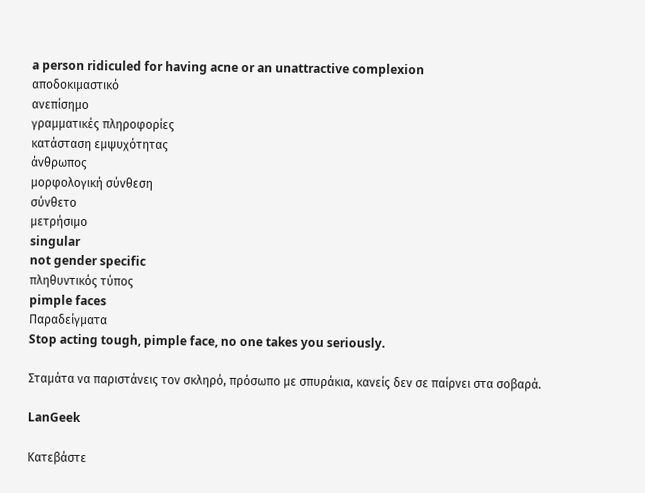a person ridiculed for having acne or an unattractive complexion
αποδοκιμαστικό
ανεπίσημο
γραμματικές πληροφορίες
κατάσταση εμψυχότητας
άνθρωπος
μορφολογική σύνθεση
σύνθετο
μετρήσιμο
singular
not gender specific
πληθυντικός τύπος
pimple faces
Παραδείγματα
Stop acting tough, pimple face, no one takes you seriously.

Σταμάτα να παριστάνεις τον σκληρό, πρόσωπο με σπυράκια, κανείς δεν σε παίρνει στα σοβαρά.

LanGeek

Κατεβάστε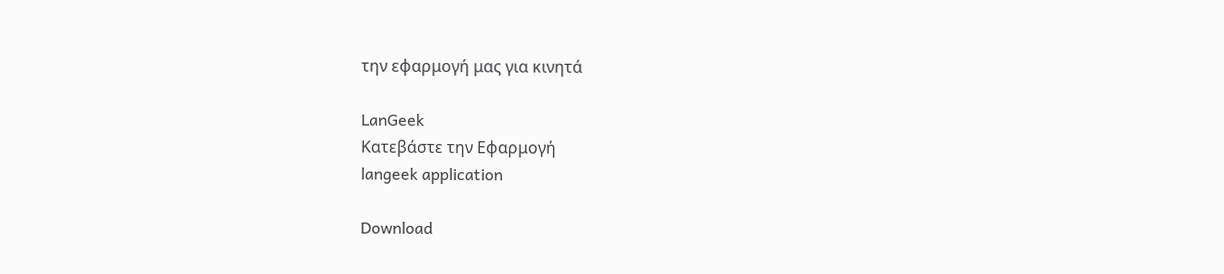την εφαρμογή μας για κινητά

LanGeek
Κατεβάστε την Εφαρμογή
langeek application

Download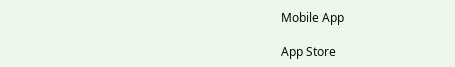Mobile App

App Store